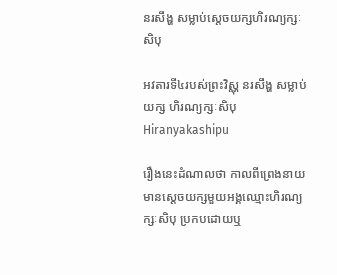នរសឹង្ហ សម្លាប់ស្តេចយក្សហិរណ្យក្សៈសិបុ

អវតារទី៤របស់ព្រះវិស្ណុ នរសឹង្ហ សម្លាប់យក្ស ហិរណ្យក្សៈសិបុ Hiranyakashipu

រឿងនេះដំណាលថា កាលពីព្រេងនាយមានស្តេចយក្សមួយអង្គឈ្មោះហិរណ្យក្សៈសិបុ ប្រកបដោយឬ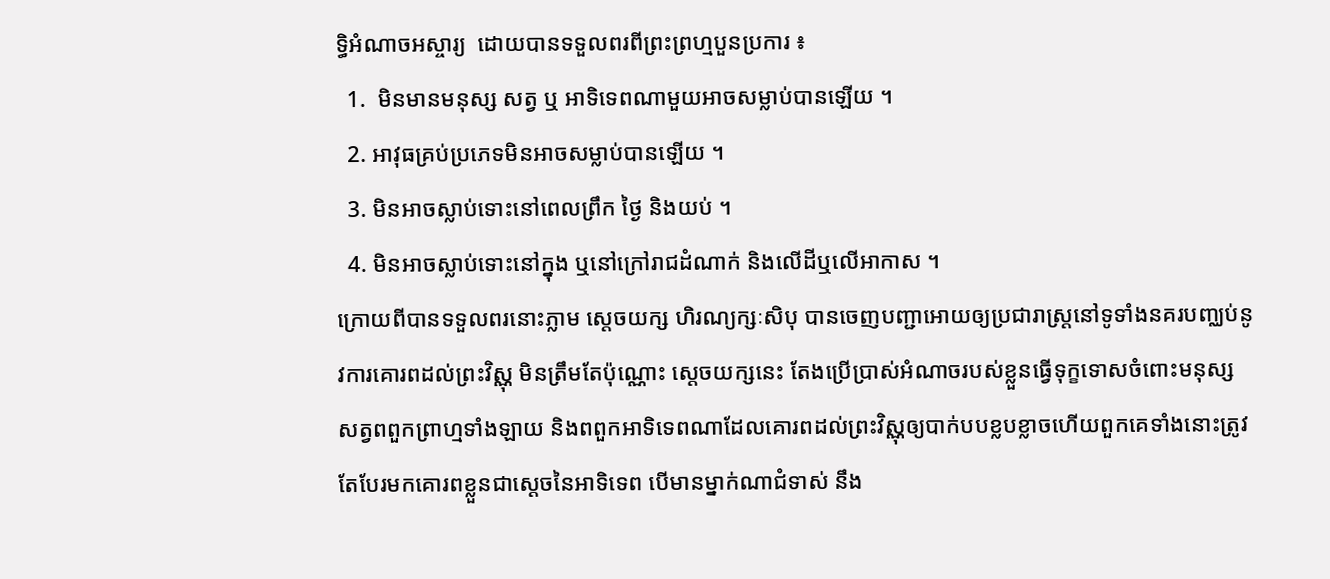ទ្ធិអំណាចអស្ចារ្យ  ដោយបានទទួលពរពីព្រះព្រហ្មបួនប្រការ ៖
  1.  មិនមានមនុស្ស សត្វ ឬ អាទិទេពណាមួយអាចសម្លាប់បានឡើយ ។
  2. អាវុធគ្រប់ប្រភេទមិនអាចសម្លាប់បានឡើយ ។
  3. មិនអាចស្លាប់ទោះនៅពេលព្រឹក ថ្ងៃ និងយប់ ។
  4. មិនអាចស្លាប់ទោះនៅក្នុង ឬនៅក្រៅរាជដំណាក់ និងលើដីឬលើអាកាស ។
ក្រោយពីបានទទួលពរនោះភ្លាម ស្តេចយក្ស ហិរណ្យក្សៈសិបុ បានចេញបញ្ជាអោយឲ្យប្រជារាស្ត្រនៅទូទាំងនគរបញ្ឈប់នូវការគោរពដល់ព្រះវិស្ណុ មិនត្រឹមតែប៉ុណ្ណោះ ស្តេចយក្សនេះ តែងប្រើប្រាស់អំណាចរបស់ខ្លួនធ្វើទុក្ខទោសចំពោះមនុស្សសត្វពពួកព្រាហ្មទាំងឡាយ និងពពួកអាទិទេពណាដែលគោរពដល់ព្រះវិស្ណុឲ្យបាក់បបខ្លបខ្លាចហើយពួកគេទាំងនោះត្រូវតែបែរមកគោរពខ្លួនជាស្តេចនៃអាទិទេព បើមានម្នាក់ណាជំទាស់ នឹង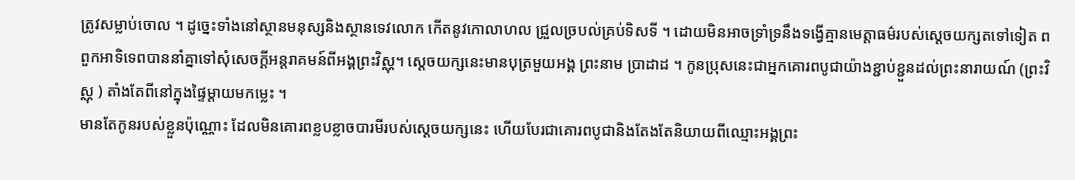ត្រូវសម្លាប់ចោល ។ ដូច្នេះទាំងនៅស្ថានមនុស្សនិងស្ថានទេវលោក កើតនូវកោលាហល ជ្រួលច្របល់គ្រប់ទិសទី ។ ដោយមិនអាចទ្រាំទ្រនឹងទង្វើគ្មានមេត្តាធម៌របស់ស្តេចយក្សតទៅទៀត ពពួកអាទិទេពបាននាំគ្នាទៅសុំសេចក្តីអន្តរាគមន៍ពីអង្គព្រះវិស្ណុ។ ស្តេចយក្សនេះមានបុត្រមួយអង្គ ព្រះនាម ប្រាដាដ ។ កូនប្រុសនេះជាអ្នកគោរពបូជាយ៉ាងខ្ជាប់ខ្ជួនដល់ព្រះនារាយណ៍ (ព្រះវិស្ណុ ) តាំងតែពីនៅក្នុងផ្ទៃម្តាយមកម្លេះ ។
មានតែកូនរបស់ខ្លួនប៉ុណ្ណោះ ដែលមិនគោរពខ្លបខ្លាចបារមីរបស់ស្តេចយក្សនេះ ហើយបែរជាគោរពបូជានិងតែងតែនិយាយពីឈ្មោះអង្គព្រះ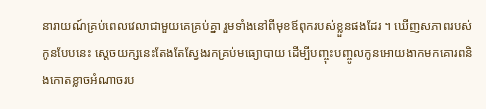នារាយណ៍គ្រប់ពេលវេលាជាមួយគេគ្រប់គ្នា រួមទាំងនៅពីមុខឪពុករបស់ខ្លួនផងដែរ ។ ឃើញសភាពរបស់កូនបែបនេះ ស្តេចយក្សនេះតែងតែស្វែងរកគ្រប់មធ្យោបាយ ដើម្បីបញ្ចុះបញ្ចូលកូនអោយងាកមកគោរពនិងកោតខ្លាចអំណាចរប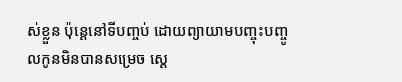ស់ខ្លួន ប៉ុន្តេនៅទីបញ្ចប់ ដោយព្យាយាមបញ្ចុះបញ្ចូលកូនមិនបានសម្រេច ស្តេ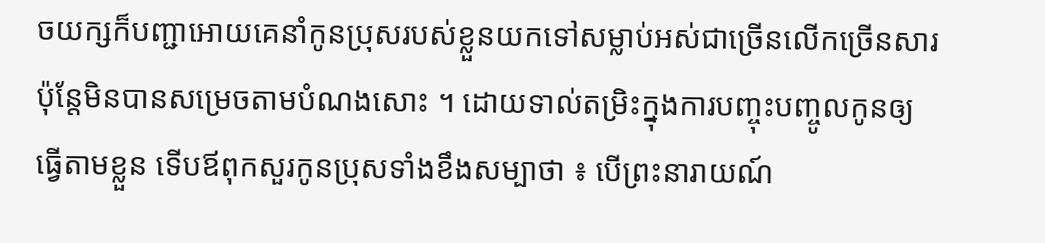ចយក្សក៏បញ្ជាអោយគេនាំកូនប្រុសរបស់ខ្លួនយកទៅសម្លាប់អស់ជាច្រើនលើកច្រើនសារ ប៉ុន្តែមិនបានសម្រេចតាមបំណងសោះ ។ ដោយទាល់តម្រិះក្នុងការបញ្ចុះបញ្ចូលកូនឲ្យធ្វើតាមខ្លួន ទើបឪពុកសួរកូនប្រុសទាំងខឹងសម្បាថា ‌៖ បើព្រះនារាយណ៍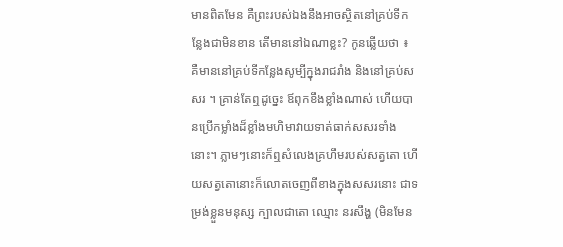មានពិតមែន គឺព្រះរបស់ឯងនឹងអាចស្ថិតនៅគ្រប់ទីកន្លែងជាមិនខាន តើមាននៅឯណាខ្លះ? កូនឆ្លើយថា ៖ គឺមាននៅគ្រប់ទីកន្លែងសូម្បីក្នុងរាជរាំង និងនៅគ្រប់សសរ ។ គ្រាន់តែឮដូច្នេះ ឪពុកខឹងខ្លាំងណាស់ ហើយបានប្រើកម្លាំងដ៏ខ្លាំងមហិមាវាយទាត់ធាក់សសរទាំងនោះ។ ភ្លាមៗនោះក៏ឮសំលេងគ្រហឹមរបស់សត្វតោ ហើយសត្វតោនោះក៏លោតចេញពីខាងក្នុងសសរនោះ ជាទម្រង់ខ្លួនមនុស្ស ក្បាលជាតោ ឈ្មោះ នរសឹង្ហ (មិនមែន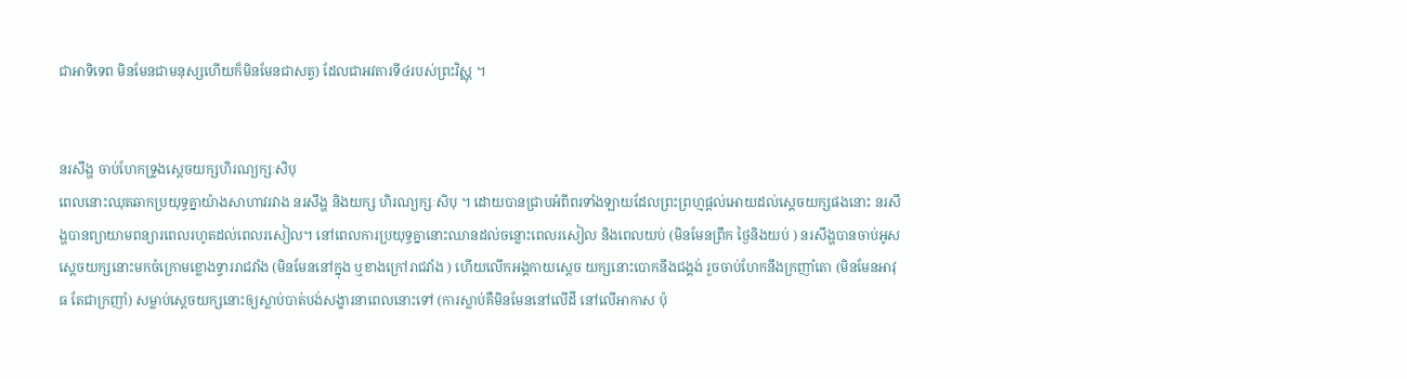ជាអាទិទេព មិនមែនជាមនុស្សហើយក៏មិនមែនជាសត្វ) ដែលជាអវតារទី៤របស់ព្រះវិស្ណុ ។


នរសឹង្ហ ចាប់ហែកទ្រូងស្តេចយក្សហិរណ្យក្សៈសិបុ
ពេលនោះឈុតឆាកប្រយុទ្ធគ្នាយ៉ាងសាហាវរវាង នរសឹង្ហ និងយក្ស ហិរណ្យក្សៈសិបុ ។ ដោយបានជ្រាបអំពីពរទាំងឡាយដែលព្រះព្រហ្មផ្តល់អោយដល់ស្តេចយក្សផងនោះ នរសឹង្ហបានព្យាយាមពន្យារពេលរហូតដល់ពេលរសៀល។ នៅពេលការប្រយុទ្ធគ្នានោះឈានដល់ចន្លោះពេលរសៀល និងពេលយប់ (មិនមែនព្រឹក ថ្ងៃនិងយប់ ) នរសឹង្ហបានចាប់អូសស្តេចយក្សនោះមកចំក្រោមខ្លោងទ្វាររាជវាំង (មិនមែននៅក្នុង ឬខាងក្រៅរាជវាំង ) ហើយលើកអង្គកាយស្តេច យក្សនោះបោកនឹងជង្គង់ រួចចាប់ហែកនឹងក្រញាំតោ (មិនមែនអាវុធ តែជាក្រញាំ) សម្លាប់ស្តេចយក្សនោះឲ្យស្លាប់បាត់បង់សង្ខារនាពេលនោះទៅ (ការស្លាប់គឺមិនមែននៅលើដី នៅលើអាកាស ប៉ុ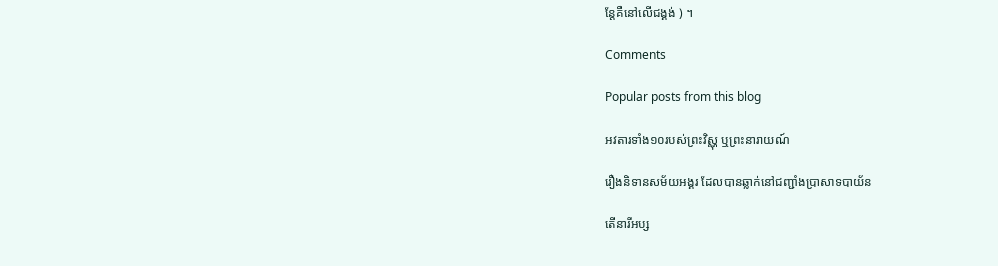ន្តែគឺនៅលើជង្គង់ ) ។

Comments

Popular posts from this blog

អវតារទាំង១០របស់ព្រះវិស្ណុ ឬព្រះនារាយណ៍

រឿងនិទានសម័យអង្គរ ដែលបានឆ្លាក់នៅជញ្ជាំងប្រាសាទបាយ័ន

តើនារីអប្ស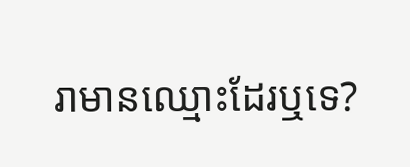រាមានឈ្មោះដែរឬទេ?